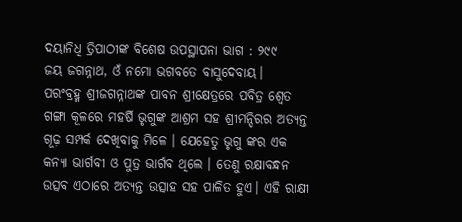ଦୟାନିଧି ତ୍ରିପାଠୀଙ୍କ ବିଶେଷ ଉପସ୍ଥାପନା ଭାଗ : ୨୯୯
ଜୟ ଜଗନ୍ନାଥ, ଓଁ ନମୋ ଭଗବତେ ବାସୁଦେବାୟ।
ପରଂବ୍ରହ୍ମ ଶ୍ରୀଜଗନ୍ନାଥଙ୍କ ପାବନ ଶ୍ରୀକ୍ଷେତ୍ରରେ ପବିତ୍ର ଶ୍ୱେତ ଗଙ୍ଗା କୂଳରେ ମହର୍ଷି ଭୃଗୁଙ୍କ ଆଶ୍ରମ ସହ ଶ୍ରୀମନ୍ଦିରର ଅତ୍ୟନ୍ତ ଗୂଢ଼ ସମ୍ପର୍କ ଦେଖିବାକୁ ମିଳେ । ଯେହେତୁ ଭୃଗୁ ଙ୍କର ଏକ କନ୍ୟା ଭାର୍ଗବୀ ଓ ପୁତ୍ର ଭାର୍ଗବ ଥିଲେ । ତେଣୁ ରକ୍ଷାବନ୍ଧନ ଉତ୍ସବ ଏଠାରେ ଅତ୍ୟନ୍ତ ଉତ୍ସାହ ସହ ପାଳିତ ହୁଏ। ଏହି ରାକ୍ଷୀ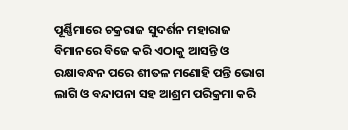ପୂର୍ଣ୍ଣିମାରେ ଚକ୍ରରାଜ ସୁଦର୍ଶନ ମହାରାଜ ବିମାନରେ ବିଜେ କରି ଏଠାକୁ ଆସନ୍ତି ଓ ରକ୍ଷାବନ୍ଧନ ପରେ ଶୀତଳ ମଣୋହି ପନ୍ତି ଭୋଗ ଲାଗି ଓ ବନ୍ଦାପନା ସହ ଆଶ୍ରମ ପରିକ୍ରମା କରି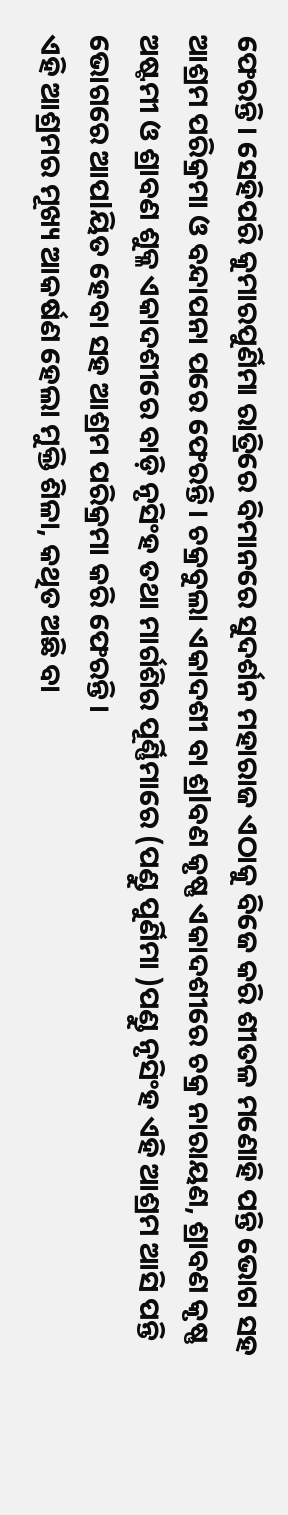ଫେରନ୍ତି। ସେହିପରି କୁମାରପୁର୍ଣିମା ରାତ୍ରିରେ ବିମାନରେ ସୁଦର୍ଶନ ମହାରାଜ ଏଠାକୁ ବିଜେ କରି ଶୀତଳ ମଣୋହି ପନ୍ତି ଭୋଗ ସହ ଆଶ୍ରମ ପରିକ୍ରମା ଓ ବନ୍ଦାପନା ପରେ ଫେରନ୍ତି। ଚକ୍ରବୁଲା ଏକାଦଶୀ ବା ଶ୍ରlବଣ କୃଷ୍ଣ ଏକାଦଶୀରେ ଚକ୍ର ନାରାୟଣ, ଶ୍ରାବଣ କୃଷ୍ଣ ଅଷ୍ଟମୀ ଓ ଶ୍ରାବଣ ଶୁକ୍ଳ ଏକାଦଶୀରେ ବାଡ଼ି ନୃସିଂହ ତଥା ମାର୍ଗଶିର ପୂର୍ଣ୍ଣିମାରେ (ପଣ୍ଡୁ ପୁର୍ଣିମା )ପଣ୍ଡୁ ନୃସିଂହ ଏହି ଆଶ୍ରମ ଆସି ପନ୍ତି ଭୋଗରେ ଆପlୟିତ ହେବା ସହ ଆଶ୍ରମ ପରିକ୍ରମା କରି ଫେରନ୍ତି।
ଏହି ଆଶ୍ରମର ମୂଖ୍ୟ ଆକର୍ଷଣ ହେଲା ମୁକ୍ତି ଶିଳା, କଥିତ ଅଛି ବା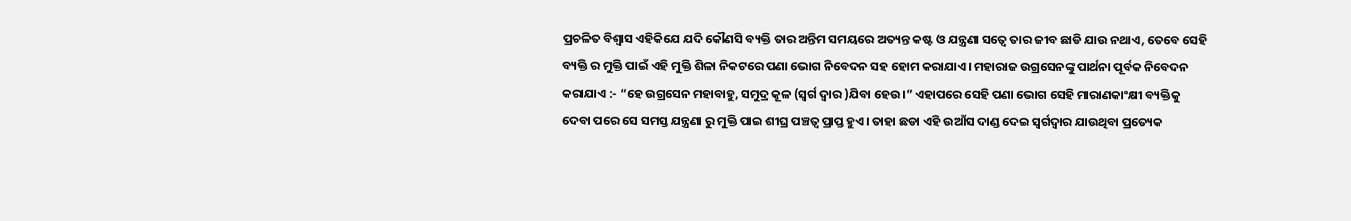ପ୍ରଚଳିତ ବିଶ୍ୱାସ ଏହିକିଯେ ଯଦି କୌଣସି ବ୍ୟକ୍ତି ତାର ଅନ୍ତିମ ସମୟରେ ଅତ୍ୟନ୍ତ କଷ୍ଟ ଓ ଯନ୍ତ୍ରଣା ସତ୍ୱେ ତାର ଜୀବ ଛାଡି ଯାଉ ନଥାଏ, ତେବେ ସେହି ବ୍ୟକ୍ତି ର ମୁକ୍ତି ପାଇଁ ଏହି ମୁକ୍ତି ଶିଳା ନିକଟରେ ପଣା ଭୋଗ ନିବେଦନ ସହ ହୋମ କରାଯାଏ। ମହାରାଜ ଉଗ୍ରସେନଙ୍କୁ ପାର୍ଥନା ପୂର୍ବକ ନିବେଦନ କରାଯାଏ :- “ହେ ଉଗ୍ରସେନ ମହାବାହୁ, ସମୁଦ୍ର କୂଳ (ସ୍ୱର୍ଗ ଦ୍ୱାର )ଯିବା ହେଉ।” ଏହାପରେ ସେହି ପଣା ଭୋଗ ସେହି ମାରାଣକାଂକ୍ଷୀ ବ୍ୟକ୍ତିକୁ ଦେବା ପରେ ସେ ସମସ୍ତ ଯନ୍ତ୍ରଣା ରୁ ମୁକ୍ତି ପାଇ ଶୀଘ୍ର ପଞ୍ଚତ୍ୱ ପ୍ରାପ୍ତ ହୁଏ। ତାହା ଛଡା ଏହି ଉଆଁସ ଦାଣ୍ଡ ଦେଇ ସ୍ୱର୍ଗଦ୍ୱାର ଯାଉଥିବା ପ୍ରତ୍ୟେକ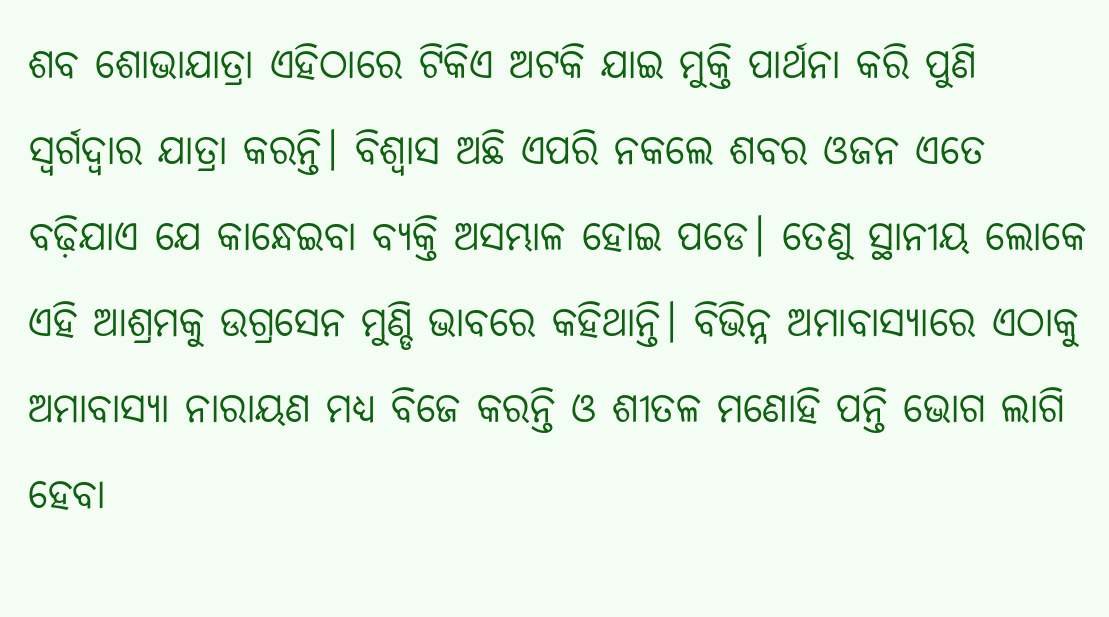ଶବ ଶୋଭାଯାତ୍ରା ଏହିଠାରେ ଟିକିଏ ଅଟକି ଯାଇ ମୁକ୍ତି ପାର୍ଥନା କରି ପୁଣି ସ୍ୱର୍ଗଦ୍ୱାର ଯାତ୍ରା କରନ୍ତି। ବିଶ୍ୱାସ ଅଛି ଏପରି ନକଲେ ଶବର ଓଜନ ଏତେ ବଢ଼ିଯାଏ ଯେ କାନ୍ଧେଇବା ବ୍ୟକ୍ତି ଅସମ୍ଭାଳ ହୋଇ ପଡେ। ତେଣୁ ସ୍ଥାନୀୟ ଲୋକେ ଏହି ଆଶ୍ରମକୁ ଉଗ୍ରସେନ ମୁଣ୍ଡି ଭାବରେ କହିଥାନ୍ତି। ବିଭିନ୍ନ ଅମାବାସ୍ୟାରେ ଏଠାକୁ ଅମାବାସ୍ୟା ନାରାୟଣ ମଧ୍ୟ ବିଜେ କରନ୍ତି ଓ ଶୀତଳ ମଣୋହି ପନ୍ତି ଭୋଗ ଲାଗି ହେବା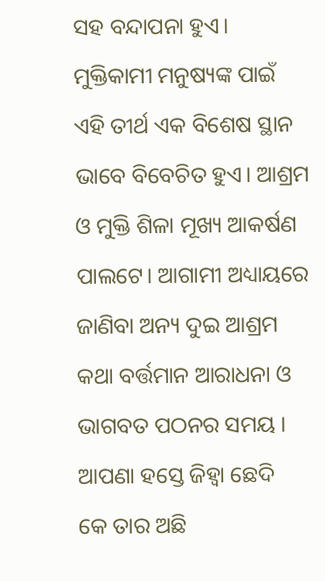ସହ ବନ୍ଦାପନା ହୁଏ। ମୁକ୍ତିକାମୀ ମନୁଷ୍ୟଙ୍କ ପାଇଁ ଏହି ତୀର୍ଥ ଏକ ବିଶେଷ ସ୍ଥାନ ଭାବେ ବିବେଚିତ ହୁଏ। ଆଶ୍ରମ ଓ ମୁକ୍ତି ଶିଳା ମୂଖ୍ୟ ଆକର୍ଷଣ ପାଲଟେ। ଆଗାମୀ ଅଧ୍ୟାୟରେ ଜାଣିବା ଅନ୍ୟ ଦୁଇ ଆଶ୍ରମ କଥା ବର୍ତ୍ତମାନ ଆରାଧନା ଓ ଭାଗବତ ପଠନର ସମୟ ।
ଆପଣା ହସ୍ତେ ଜିହ୍ୱା ଛେଦି
କେ ତାର ଅଛି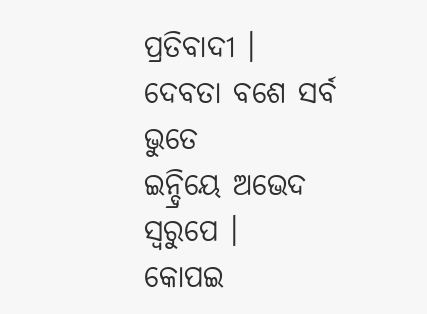ପ୍ରତିବାଦୀ ।
ଦେବତା ବଶେ ସର୍ବ ଭୁତେ
ଇନ୍ଦ୍ରିୟେ ଅଭେଦ ସ୍ବରୁପେ ।
କୋପଇ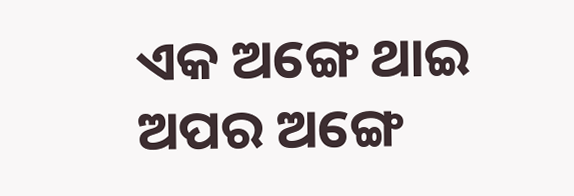ଏକ ଅଙ୍ଗେ ଥାଇ
ଅପର ଅଙ୍ଗେ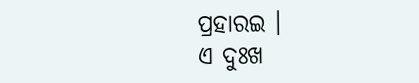ପ୍ରହାରଇ ।
ଏ ଦୁଃଖ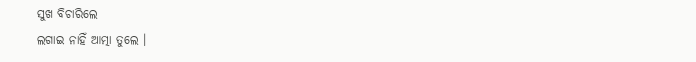ସୁଖ ବିଚାରିଲେ
ଲଗାଇ ନାହିଁ ଆତ୍ମା ତୁଲେ ।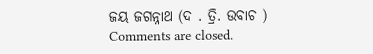ଜୟ ଜଗନ୍ନାଥ (ଦ . ତ୍ରି. ଉବାଚ )
Comments are closed.